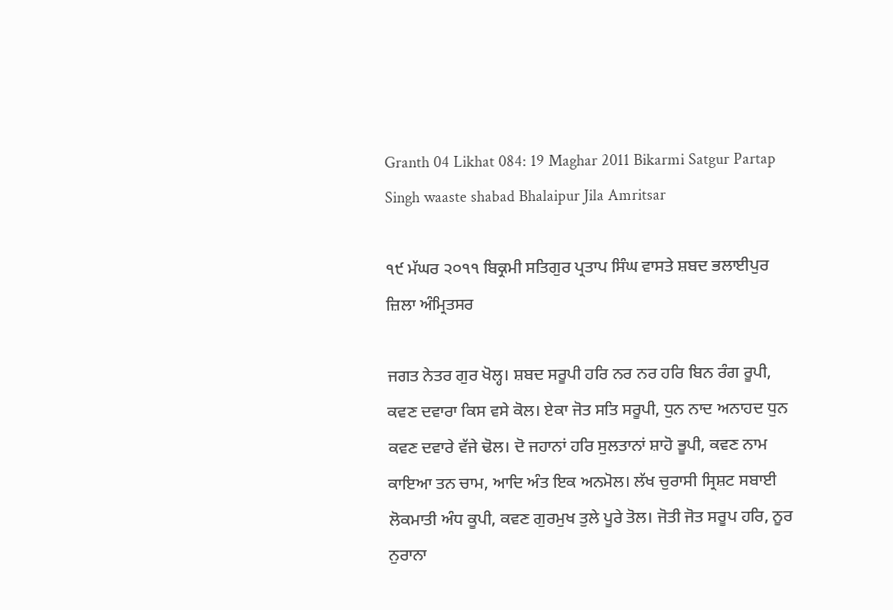Granth 04 Likhat 084: 19 Maghar 2011 Bikarmi Satgur Partap Singh waaste shabad Bhalaipur Jila Amritsar

੧੯ ਮੱਘਰ ੨੦੧੧ ਬਿਕ੍ਰਮੀ ਸਤਿਗੁਰ ਪ੍ਰਤਾਪ ਸਿੰਘ ਵਾਸਤੇ ਸ਼ਬਦ ਭਲਾਈਪੁਰ ਜ਼ਿਲਾ ਅੰਮ੍ਰਿਤਸਰ

ਜਗਤ ਨੇਤਰ ਗੁਰ ਖੋਲ੍ਹ। ਸ਼ਬਦ ਸਰੂਪੀ ਹਰਿ ਨਰ ਨਰ ਹਰਿ ਬਿਨ ਰੰਗ ਰੂਪੀ, ਕਵਣ ਦਵਾਰਾ ਕਿਸ ਵਸੇ ਕੋਲ। ਏਕਾ ਜੋਤ ਸਤਿ ਸਰੂਪੀ, ਧੁਨ ਨਾਦ ਅਨਾਹਦ ਧੁਨ ਕਵਣ ਦਵਾਰੇ ਵੱਜੇ ਢੋਲ। ਦੋ ਜਹਾਨਾਂ ਹਰਿ ਸੁਲਤਾਨਾਂ ਸ਼ਾਹੋ ਭੂਪੀ, ਕਵਣ ਨਾਮ ਕਾਇਆ ਤਨ ਚਾਮ, ਆਦਿ ਅੰਤ ਇਕ ਅਨਮੋਲ। ਲੱਖ ਚੁਰਾਸੀ ਸ੍ਰਿਸ਼ਟ ਸਬਾਈ ਲੋਕਮਾਤੀ ਅੰਧ ਕੂਪੀ, ਕਵਣ ਗੁਰਮੁਖ ਤੁਲੇ ਪੂਰੇ ਤੋਲ। ਜੋਤੀ ਜੋਤ ਸਰੂਪ ਹਰਿ, ਨੂਰ ਨੁਰਾਨਾ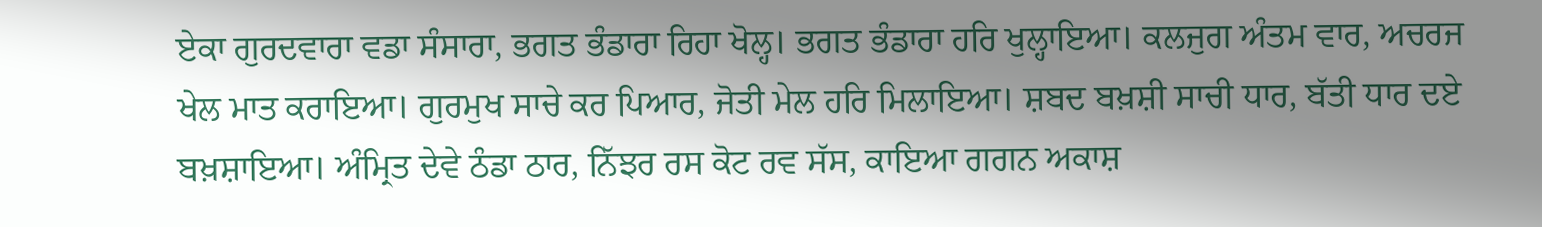ਏਕਾ ਗੁਰਦਵਾਰਾ ਵਡਾ ਸੰਸਾਰਾ, ਭਗਤ ਭੰਡਾਰਾ ਰਿਹਾ ਖੋਲ੍ਹ। ਭਗਤ ਭੰਡਾਰਾ ਹਰਿ ਖੁਲ੍ਹਾਇਆ। ਕਲਜੁਗ ਅੰਤਮ ਵਾਰ, ਅਚਰਜ ਖੇਲ ਮਾਤ ਕਰਾਇਆ। ਗੁਰਮੁਖ ਸਾਚੇ ਕਰ ਪਿਆਰ, ਜੋਤੀ ਮੇਲ ਹਰਿ ਮਿਲਾਇਆ। ਸ਼ਬਦ ਬਖ਼ਸ਼ੀ ਸਾਚੀ ਧਾਰ, ਬੱਤੀ ਧਾਰ ਦਏ ਬਖ਼ਸ਼ਾਇਆ। ਅੰਮ੍ਰਿਤ ਦੇਵੇ ਠੰਡਾ ਠਾਰ, ਨਿੱਝਰ ਰਸ ਕੋਟ ਰਵ ਸੱਸ, ਕਾਇਆ ਗਗਨ ਅਕਾਸ਼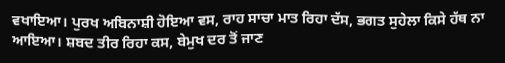ਵਖਾਇਆ। ਪੁਰਖ ਅਬਿਨਾਸ਼ੀ ਹੋਇਆ ਵਸ, ਰਾਹ ਸਾਚਾ ਮਾਤ ਰਿਹਾ ਦੱਸ, ਭਗਤ ਸੁਹੇਲਾ ਕਿਸੇ ਹੱਥ ਨਾ ਆਇਆ। ਸ਼ਬਦ ਤੀਰ ਰਿਹਾ ਕਸ, ਬੇਮੁਖ ਦਰ ਤੋਂ ਜਾਣ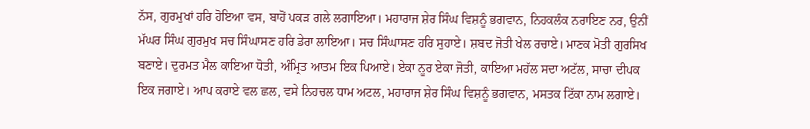ਨੱਸ, ਗੁਰਮੁਖਾਂ ਹਰਿ ਹੋਇਆ ਵਸ, ਬਾਹੋਂ ਪਕੜ ਗਲੇ ਲਗਾਇਆ। ਮਹਾਰਾਜ ਸ਼ੇਰ ਸਿੰਘ ਵਿਸ਼ਨੂੰ ਭਗਵਾਨ, ਨਿਹਕਲੰਕ ਨਰਾਇਣ ਨਰ, ਉਨੀਂ ਮੱਘਰ ਸਿੰਘ ਗੁਰਮੁਖ ਸਚ ਸਿੰਘਾਸਣ ਹਰਿ ਡੇਰਾ ਲਾਇਆ। ਸਚ ਸਿੰਘਾਸਣ ਹਰਿ ਸੁਹਾਏ। ਸ਼ਬਦ ਜੋਤੀ ਖੇਲ ਰਚਾਏ। ਮਾਣਕ ਮੋਤੀ ਗੁਰਸਿਖ ਬਣਾਏ। ਦੁਰਮਤ ਮੈਲ ਕਾਇਆ ਧੋਤੀ, ਅੰਮ੍ਰਿਤ ਆਤਮ ਇਕ ਪਿਆਏ। ਏਕਾ ਨੂਰ ਏਕਾ ਜੋਤੀ, ਕਾਇਆ ਮਹੱਲ ਸਦਾ ਅਟੱਲ, ਸਾਚਾ ਦੀਪਕ ਇਕ ਜਗਾਏ। ਆਪ ਕਰਾਏ ਵਲ ਛਲ, ਵਸੇ ਨਿਹਚਲ ਧਾਮ ਅਟਲ, ਮਹਾਰਾਜ ਸ਼ੇਰ ਸਿੰਘ ਵਿਸ਼ਨੂੰ ਭਗਵਾਨ, ਮਸਤਕ ਟਿੱਕਾ ਨਾਮ ਲਗਾਏ।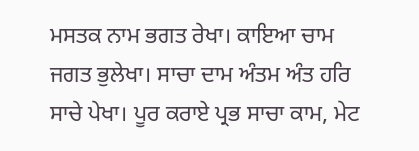ਮਸਤਕ ਨਾਮ ਭਗਤ ਰੇਖਾ। ਕਾਇਆ ਚਾਮ ਜਗਤ ਭੁਲੇਖਾ। ਸਾਚਾ ਦਾਮ ਅੰਤਮ ਅੰਤ ਹਰਿ ਸਾਚੇ ਪੇਖਾ। ਪੂਰ ਕਰਾਏ ਪ੍ਰਭ ਸਾਚਾ ਕਾਮ, ਮੇਟ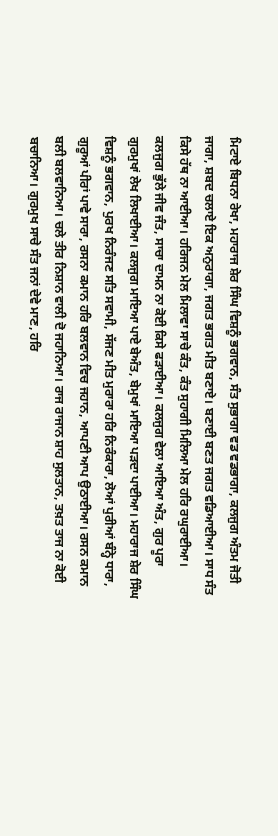ਮਿਟਾਏ ਬਿਧਨਾ ਰੇਖਾ, ਮਹਾਰਾਜ ਸ਼ੇਰ ਸਿੰਘ ਵਿਸ਼ਨੂੰ ਭਗਵਾਨ, ਸੰਤ ਸੁਭਾਗਾ ਵਡ ਵਡਭਾਗਾ, ਕਲਜੁਗ ਅੰਤਮ ਜੋਤੀ ਜਾਗਾ, ਸ਼ਬਦ ਚਲਾਏ ਇਕ ਅਨੁਰਾਗਾ, ਜਗਤ ਭਗਤ ਮੀਤ ਬਣਾਏ। ਬਣਾਈ ਬਣਤ ਜਗਤ ਵਡਿਆਈਆ। ਸਾਧ ਸੰਤ ਕਿਸੇ ਹੱਥ ਨਾ ਆਈਆ। ਹਰਿਜਨ ਮੇਲ ਮਿਲਾਵਾ ਸਾਚੇ ਕੰਤ, ਕੰਤ ਸੁਹਾਗੀ ਮਿਲਿਆ ਮੇਲ ਹਰਿ ਰਘੁਰਾਈਆ। ਕਲਜੁਗ ਭੁੱਲੇ ਜੀਵ ਜੰਤ, ਸਾਚਾ ਦਾਮਨ ਨਾ ਕੋਈ ਕਿਸੇ ਫੜਾਈਆ। ਕਲਜੁਗ ਵੇਲਾ ਆਇਆ ਅੰਤ, ਗੁਰ ਪੂਰਾ ਗੁਰਮੁਖਾਂ ਲੇਖ ਲਿਖਾਈਆ। ਕਲਜੁਗ ਮਾਇਆ ਪਾਏ ਬੇਅੰਤ, ਬੇਮੁਖਾਂ ਮਾਇਆ ਪੜਦਾ ਪਾਈਆ। ਮਹਾਰਾਜ ਸ਼ੇਰ ਸਿੰਘ ਵਿਸ਼ਨੂੰ ਭਗਵਾਨ, ਪੁਰਖ ਨਿਰੰਜਣ ਸਤਿ ਸਵਾਮੀ, ਸੱਜਣ ਮੀਤ ਮੁਰਾਰਾ ਹਰਿ ਨਿਰੰਕਾਰਾ, ਲੋਆਂ ਪੁਰੀਆਂ ਬੰਨ੍ਹੇ ਧਾਰਾ, ਗੁਰੂਆਂ ਪੀਰਾਂ ਪਾਵੇ ਸਾਰਾ, ਰਸਨਾ ਕਮਾਨ ਹਰਿ ਬਲਵਾਨ ਵਿਚ ਜਹਾਨ, ਆਪਣੀ ਆਪ ਉਠਾਈਆ। ਰਸਨ ਕਮਾਨ ਬਲੀ ਬਲਵਾਨਿਆ। ਚਲੇ ਤੀਰ ਨਿਸ਼ਾਨ ਵਾਲੀ ਦੋ ਜਹਾਨਿਆ। ਰਾਜ ਰਾਜਾਨ ਸ਼ਾਹ ਸੁਲਤਾਨ, ਤਖ਼ਤ ਤਾਜ ਨਾ ਕੋਈ ਬਚਾਨਿਆ। ਗੁਰਮੁਖ ਸਾਚੇ ਸੰਤ ਜਨਾਂ ਦੇਵੇ ਮਾਣ, ਹਰਿ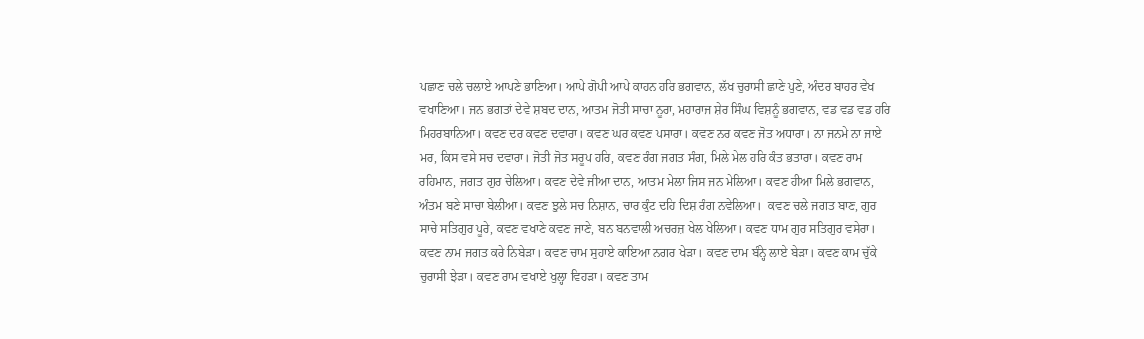ਪਛਾਣ ਚਲੇ ਚਲਾਏ ਆਪਣੇ ਭਾਣਿਆ। ਆਪੇ ਗੋਪੀ ਆਪੇ ਕਾਹਨ ਹਰਿ ਭਗਵਾਨ, ਲੱਖ ਚੁਰਾਸੀ ਛਾਣੇ ਪੁਣੇ, ਅੰਦਰ ਬਾਹਰ ਵੇਖ ਵਖਾਣਿਆ। ਜਨ ਭਗਤਾਂ ਦੇਵੇ ਸ਼ਬਦ ਦਾਨ, ਆਤਮ ਜੋਤੀ ਸਾਚਾ ਨੂਰਾ, ਮਹਾਰਾਜ ਸ਼ੇਰ ਸਿੰਘ ਵਿਸ਼ਨੂੰ ਭਗਵਾਨ, ਵਡ ਵਡ ਵਡ ਹਰਿ ਮਿਹਰਬਾਨਿਆ। ਕਵਣ ਦਰ ਕਵਣ ਦਵਾਰਾ। ਕਵਣ ਘਰ ਕਵਣ ਪਸਾਰਾ। ਕਵਣ ਨਰ ਕਵਣ ਜੋਤ ਅਧਾਰਾ। ਨਾ ਜਨਮੇ ਨਾ ਜਾਏ ਮਰ, ਕਿਸ ਵਸੇ ਸਚ ਦਵਾਰਾ। ਜੋਤੀ ਜੋਤ ਸਰੂਪ ਹਰਿ, ਕਵਣ ਰੰਗ ਜਗਤ ਸੰਗ, ਮਿਲੇ ਮੇਲ ਹਰਿ ਕੰਤ ਭਤਾਰਾ। ਕਵਣ ਰਾਮ ਰਹਿਮਾਨ, ਜਗਤ ਗੁਰ ਚੇਲਿਆ। ਕਵਣ ਦੇਵੇ ਜੀਆ ਦਾਨ, ਆਤਮ ਮੇਲਾ ਜਿਸ ਜਨ ਮੇਲਿਆ। ਕਵਣ ਹੀਆ ਮਿਲੇ ਭਗਵਾਨ, ਅੰਤਮ ਬਣੇ ਸਾਚਾ ਬੇਲੀਆ। ਕਵਣ ਝੁਲੇ ਸਚ ਨਿਸ਼ਾਨ, ਚਾਰ ਕੁੰਟ ਦਹਿ ਦਿਸ਼ ਰੰਗ ਨਵੇਲਿਆ।  ਕਵਣ ਚਲੇ ਜਗਤ ਬਾਣ, ਗੁਰ ਸਾਚੇ ਸਤਿਗੁਰ ਪੂਰੇ, ਕਵਣ ਵਖਾਣੇ ਕਵਣ ਜਾਣੇ, ਬਨ ਬਨਵਾਲੀ ਅਚਰਜ਼ ਖੇਲ ਖੇਲਿਆ। ਕਵਣ ਧਾਮ ਗੁਰ ਸਤਿਗੁਰ ਵਸੇਰਾ। ਕਵਣ ਨਾਮ ਜਗਤ ਕਰੇ ਨਿਬੇੜਾ। ਕਵਣ ਚਾਮ ਸੁਹਾਏ ਕਾਇਆ ਨਗਰ ਖੇੜਾ। ਕਵਣ ਦਾਮ ਬੰਨ੍ਹੇ ਲਾਏ ਬੇੜਾ। ਕਵਣ ਕਾਮ ਚੁੱਕੇ ਚੁਰਾਸੀ ਝੇੜਾ। ਕਵਣ ਰਾਮ ਵਖਾਏ ਖੁਲ੍ਹਾ ਵਿਹੜਾ। ਕਵਣ ਤਾਮ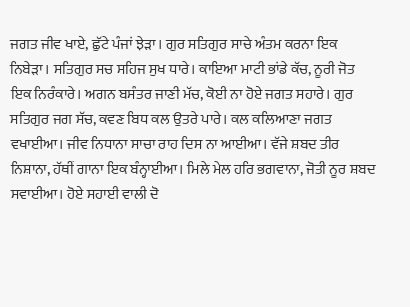ਜਗਤ ਜੀਵ ਖਾਏ, ਛੁੱਟੇ ਪੰਜਾਂ ਝੇੜਾ। ਗੁਰ ਸਤਿਗੁਰ ਸਾਚੇ ਅੰਤਮ ਕਰਨਾ ਇਕ ਨਿਬੇੜਾ। ਸਤਿਗੁਰ ਸਚ ਸਹਿਜ ਸੁਖ ਧਾਰੇ। ਕਾਇਆ ਮਾਟੀ ਭਾਂਡੇ ਕੱਚ, ਨੂਰੀ ਜੋਤ ਇਕ ਨਿਰੰਕਾਰੇ। ਅਗਨ ਬਸੰਤਰ ਜਾਣੀ ਮੱਚ, ਕੋਈ ਨਾ ਹੋਏ ਜਗਤ ਸਹਾਰੇ। ਗੁਰ ਸਤਿਗੁਰ ਜਗ ਸੱਚ, ਕਵਣ ਬਿਧ ਕਲ ਉਤਰੇ ਪਾਰੇ। ਕਲ ਕਲਿਆਣਾ ਜਗਤ ਵਖਾਈਆ। ਜੀਵ ਨਿਧਾਨਾ ਸਾਚਾ ਰਾਹ ਦਿਸ ਨਾ ਆਈਆ। ਵੱਜੇ ਸ਼ਬਦ ਤੀਰ ਨਿਸ਼ਾਨਾ, ਹੱਥੀਂ ਗਾਨਾ ਇਕ ਬੰਨ੍ਹਾਈਆ। ਮਿਲੇ ਮੇਲ ਹਰਿ ਭਗਵਾਨਾ, ਜੋਤੀ ਨੂਰ ਸ਼ਬਦ ਸਵਾਈਆ। ਹੋਏ ਸਹਾਈ ਵਾਲੀ ਦੋ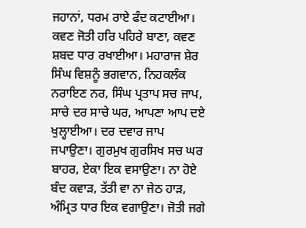ਜਹਾਨਾਂ, ਧਰਮ ਰਾਏ ਫੰਦ ਕਟਾਈਆ। ਕਵਣ ਜੋਤੀ ਹਰਿ ਪਹਿਰੇ ਬਾਣਾ, ਕਵਣ ਸ਼ਬਦ ਧਾਰ ਰਖਾਈਆ। ਮਹਾਰਾਜ ਸ਼ੇਰ ਸਿੰਘ ਵਿਸ਼ਨੂੰ ਭਗਵਾਨ, ਨਿਹਕਲੰਕ ਨਰਾਇਣ ਨਰ, ਸਿੰਘ ਪ੍ਰਤਾਪ ਸਚ ਜਾਪ, ਸਾਚੇ ਦਰ ਸਾਚੇ ਘਰ, ਆਪਣਾ ਆਪ ਦਏ ਖੁਲ੍ਹਾਈਆ। ਦਰ ਦਵਾਰ ਜਾਪ ਜਪਾਉਣਾ। ਗੁਰਮੁਖ ਗੁਰਸਿਖ ਸਚ ਘਰ ਬਾਹਰ, ਏਕਾ ਇਕ ਵਸਾਉਣਾ। ਨਾ ਹੋਏ ਬੰਦ ਕਵਾੜ, ਤੱਤੀ ਵਾ ਨਾ ਜੇਠ ਹਾੜ, ਅੰਮ੍ਰਿਤ ਧਾਰ ਇਕ ਵਗਾਉਣਾ। ਜੋਤੀ ਜਗੇ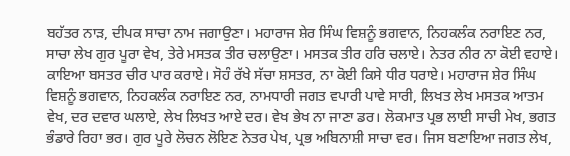ਬਹੱਤਰ ਨਾੜ, ਦੀਪਕ ਸਾਚਾ ਨਾਮ ਜਗਾਉਣਾ। ਮਹਾਰਾਜ ਸ਼ੇਰ ਸਿੰਘ ਵਿਸ਼ਨੂੰ ਭਗਵਾਨ, ਨਿਹਕਲੰਕ ਨਰਾਇਣ ਨਰ, ਸਾਚਾ ਲੇਖ ਗੁਰ ਪੂਰਾ ਵੇਖ, ਤੇਰੇ ਮਸਤਕ ਤੀਰ ਚਲਾਉਣਾ। ਮਸਤਕ ਤੀਰ ਹਰਿ ਚਲਾਏ। ਨੇਤਰ ਨੀਰ ਨਾ ਕੋਈ ਵਹਾਏ। ਕਾਇਆ ਬਸਤਰ ਚੀਰ ਪਾਰ ਕਰਾਏ। ਸੋਹੰ ਰੱਖੇ ਸੱਚਾ ਸ਼ਸਤਰ, ਨਾ ਕੋਈ ਕਿਸੇ ਧੀਰ ਧਰਾਏ। ਮਹਾਰਾਜ ਸ਼ੇਰ ਸਿੰਘ ਵਿਸ਼ਨੂੰ ਭਗਵਾਨ, ਨਿਹਕਲੰਕ ਨਰਾਇਣ ਨਰ, ਨਾਮਧਾਰੀ ਜਗਤ ਵਪਾਰੀ ਪਾਵੇ ਸਾਰੀ, ਲਿਖਤ ਲੇਖ ਮਸਤਕ ਆਤਮ ਵੇਖ, ਦਰ ਦਵਾਰ ਘਲਾਏ, ਲੇਖ ਲਿਖਤ ਆਏ ਦਰ। ਵੇਖ ਭੇਖ ਨਾ ਜਾਣਾ ਡਰ। ਲੋਕਮਾਤ ਪ੍ਰਭ ਲਾਈ ਸਾਚੀ ਮੇਖ, ਭਗਤ ਭੰਡਾਰੇ ਰਿਹਾ ਭਰ। ਗੁਰ ਪੂਰੇ ਲੋਚਨ ਲੋਇਣ ਨੇਤਰ ਪੇਖ, ਪ੍ਰਭ ਅਬਿਨਾਸ਼ੀ ਸਾਚਾ ਵਰ। ਜਿਸ ਬਣਾਇਆ ਜਗਤ ਲੇਖ,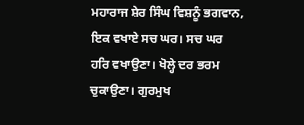ਮਹਾਰਾਜ ਸ਼ੇਰ ਸਿੰਘ ਵਿਸ਼ਨੂੰ ਭਗਵਾਨ, ਇਕ ਵਖਾਏ ਸਚ ਘਰ। ਸਚ ਘਰ ਹਰਿ ਵਖਾਉਣਾ। ਖੋਲ੍ਹੇ ਦਰ ਭਰਮ ਚੁਕਾਉਣਾ। ਗੁਰਮੁਖ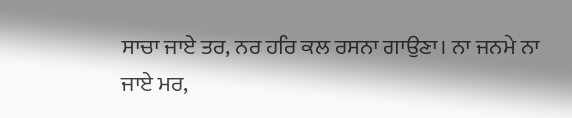ਸਾਚਾ ਜਾਏ ਤਰ, ਨਰ ਹਰਿ ਕਲ ਰਸਨਾ ਗਾਉਣਾ। ਨਾ ਜਨਮੇ ਨਾ ਜਾਏ ਮਰ,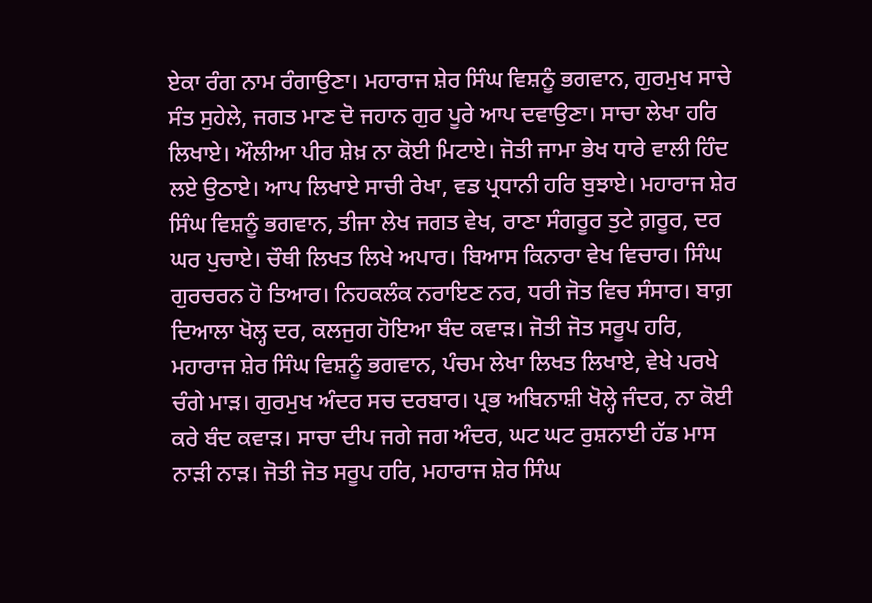ਏਕਾ ਰੰਗ ਨਾਮ ਰੰਗਾਉਣਾ। ਮਹਾਰਾਜ ਸ਼ੇਰ ਸਿੰਘ ਵਿਸ਼ਨੂੰ ਭਗਵਾਨ, ਗੁਰਮੁਖ ਸਾਚੇ ਸੰਤ ਸੁਹੇਲੇ, ਜਗਤ ਮਾਣ ਦੋ ਜਹਾਨ ਗੁਰ ਪੂਰੇ ਆਪ ਦਵਾਉਣਾ। ਸਾਚਾ ਲੇਖਾ ਹਰਿ ਲਿਖਾਏ। ਔਲੀਆ ਪੀਰ ਸ਼ੇਖ਼ ਨਾ ਕੋਈ ਮਿਟਾਏ। ਜੋਤੀ ਜਾਮਾ ਭੇਖ ਧਾਰੇ ਵਾਲੀ ਹਿੰਦ ਲਏ ਉਠਾਏ। ਆਪ ਲਿਖਾਏ ਸਾਚੀ ਰੇਖਾ, ਵਡ ਪ੍ਰਧਾਨੀ ਹਰਿ ਬੁਝਾਏ। ਮਹਾਰਾਜ ਸ਼ੇਰ ਸਿੰਘ ਵਿਸ਼ਨੂੰ ਭਗਵਾਨ, ਤੀਜਾ ਲੇਖ ਜਗਤ ਵੇਖ, ਰਾਣਾ ਸੰਗਰੂਰ ਤੁਟੇ ਗ਼ਰੂਰ, ਦਰ ਘਰ ਪੁਚਾਏ। ਚੌਥੀ ਲਿਖਤ ਲਿਖੇ ਅਪਾਰ। ਬਿਆਸ ਕਿਨਾਰਾ ਵੇਖ ਵਿਚਾਰ। ਸਿੰਘ ਗੁਰਚਰਨ ਹੋ ਤਿਆਰ। ਨਿਹਕਲੰਕ ਨਰਾਇਣ ਨਰ, ਧਰੀ ਜੋਤ ਵਿਚ ਸੰਸਾਰ। ਬਾਗ਼ ਦਿਆਲਾ ਖੋਲ੍ਹ ਦਰ, ਕਲਜੁਗ ਹੋਇਆ ਬੰਦ ਕਵਾੜ। ਜੋਤੀ ਜੋਤ ਸਰੂਪ ਹਰਿ, ਮਹਾਰਾਜ ਸ਼ੇਰ ਸਿੰਘ ਵਿਸ਼ਨੂੰ ਭਗਵਾਨ, ਪੰਚਮ ਲੇਖਾ ਲਿਖਤ ਲਿਖਾਏ, ਵੇਖੇ ਪਰਖੇ ਚੰਗੇ ਮਾੜ। ਗੁਰਮੁਖ ਅੰਦਰ ਸਚ ਦਰਬਾਰ। ਪ੍ਰਭ ਅਬਿਨਾਸ਼ੀ ਖੋਲ੍ਹੇ ਜੰਦਰ, ਨਾ ਕੋਈ ਕਰੇ ਬੰਦ ਕਵਾੜ। ਸਾਚਾ ਦੀਪ ਜਗੇ ਜਗ ਅੰਦਰ, ਘਟ ਘਟ ਰੁਸ਼ਨਾਈ ਹੱਡ ਮਾਸ ਨਾੜੀ ਨਾੜ। ਜੋਤੀ ਜੋਤ ਸਰੂਪ ਹਰਿ, ਮਹਾਰਾਜ ਸ਼ੇਰ ਸਿੰਘ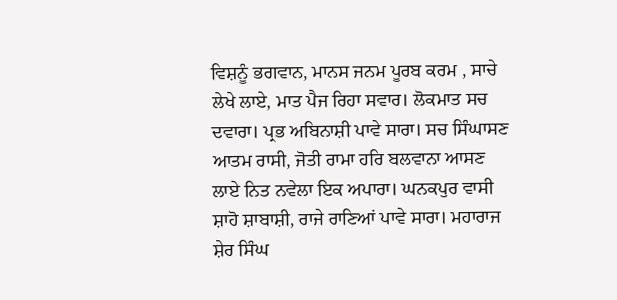ਵਿਸ਼ਨੂੰ ਭਗਵਾਨ, ਮਾਨਸ ਜਨਮ ਪੂਰਬ ਕਰਮ , ਸਾਚੇ ਲੇਖੇ ਲਾਏ, ਮਾਤ ਪੈਜ ਰਿਹਾ ਸਵਾਰ। ਲੋਕਮਾਤ ਸਚ ਦਵਾਰਾ। ਪ੍ਰਭ ਅਬਿਨਾਸ਼ੀ ਪਾਵੇ ਸਾਰਾ। ਸਚ ਸਿੰਘਾਸਣ ਆਤਮ ਰਾਸੀ, ਜੋਤੀ ਰਾਮਾ ਹਰਿ ਬਲਵਾਨਾ ਆਸਣ ਲਾਏ ਨਿਤ ਨਵੇਲਾ ਇਕ ਅਪਾਰਾ। ਘਨਕਪੁਰ ਵਾਸੀ ਸ਼ਾਹੋ ਸ਼ਾਬਾਸ਼ੀ, ਰਾਜੇ ਰਾਣਿਆਂ ਪਾਵੇ ਸਾਰਾ। ਮਹਾਰਾਜ ਸ਼ੇਰ ਸਿੰਘ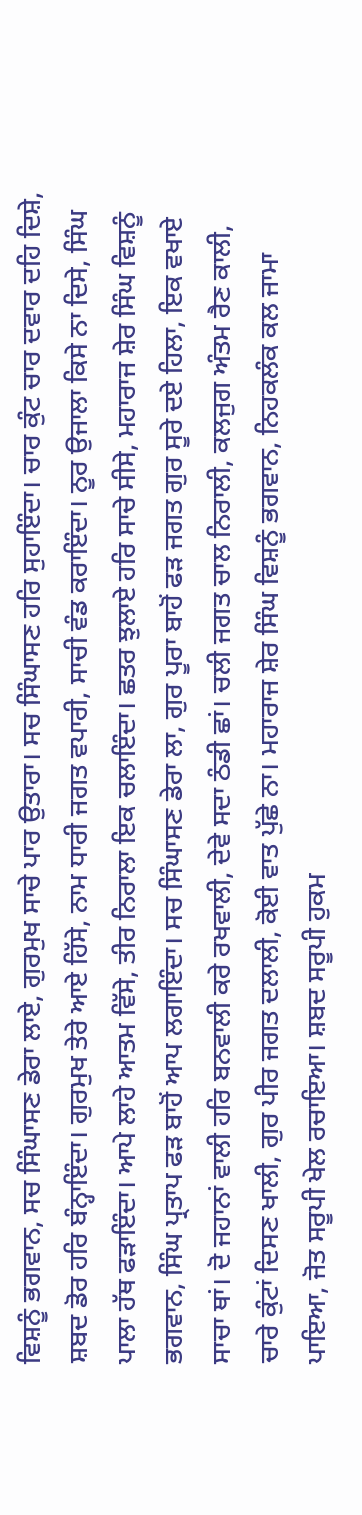ਵਿਸ਼ਨੂੰ ਭਗਵਾਨ, ਸਚ ਸਿੰਘਾਸਣ ਡੇਰਾ ਲਾਏ, ਗੁਰਮੁਖ ਸਾਚੇ ਪਾਰ ਉਤਾਰਾ। ਸਚ ਸਿੰਘਾਸਣ ਹਰਿ ਸੁਹਾਇੰਦਾ। ਚਾਰ ਕੁੰਟ ਚਾਰ ਦਵਾਰ ਦਹਿ ਦਿਸ਼ੇ, ਸ਼ਬਦ ਡੋਰ ਹਰਿ ਬੰਨ੍ਹਾਇੰਦਾ। ਗੁਰਮੁਖ ਤੇਰੇ ਆਏ ਹਿੱਸੇ, ਨਾਮ ਧਾਰੀ ਜਗਤ ਵਪਾਰੀ, ਸਾਚੀ ਵੰਡ ਕਰਾਇੰਦਾ। ਨੂਰ ਉਜਾਲਾ ਕਿਸੇ ਨਾ ਦਿਸੇ, ਸਿੰਘ ਪਾਲਾ ਹੱਥ ਫੜਾਇੰਦਾ। ਆਪੇ ਲਾਹੇ ਆਤਮ ਵਿੱਸੇ, ਤੀਰ ਨਿਰਾਲਾ ਇਕ ਚਲਾਇੰਦਾ। ਛਤਰ ਝੁਲਾਏ ਹਰਿ ਸਾਚੇ ਸੀਸੇ, ਮਹਾਰਾਜ ਸ਼ੇਰ ਸਿੰਘ ਵਿਸ਼ਨੂੰ ਭਗਵਾਨ, ਸਿੰਘ ਪ੍ਰਤਾਪ ਫੜ ਬਾਹੋਂ ਆਪ ਲਗਾਇੰਦਾ। ਸਚ ਸਿੰਘਾਸਣ ਡੇਰਾ ਲਾ, ਗੁਰ ਪੂਰਾ ਬਾਹੋਂ ਫੜ ਜਗਤ ਗੁਰ ਸੂਰੇ ਦਏ ਹਿਲਾ, ਇਕ ਵਖਾਏ ਸਾਚਾ ਥਾਂ। ਦੋ ਜਹਾਨਾਂ ਵਾਲੀ ਹਰਿ ਬਨਵਾਲੀ ਕਰੇ ਰਖਵਾਲੀ, ਦੇਵੇ ਸਦਾ ਠੰਡੀ ਛਾਂ। ਚਲੀ ਜਗਤ ਚਾਲ ਨਿਰਾਲੀ, ਕਲਜੁਗ ਅੰਤਮ ਰੈਣ ਕਾਲੀ, ਚਾਰੇ ਕੁੰਟਾਂ ਦਿਸਣ ਖਾਲੀ, ਗੁਰ ਪੀਰ ਜਗਤ ਦਲਾਲੀ, ਕੋਈ ਵਾਤ ਪੁੱਛੇ ਨਾ। ਮਹਾਰਾਜ ਸ਼ੇਰ ਸਿੰਘ ਵਿਸ਼ਨੂੰ ਭਗਵਾਨ, ਨਿਹਕਲੰਕ ਕਲ ਜਾਮਾ ਪਾਇਆ, ਜੋਤ ਸਰੂਪੀ ਖੇਲ ਰਚਾਇਆ। ਸ਼ਬਦ ਸਰੂਪੀ ਹੁਕਮ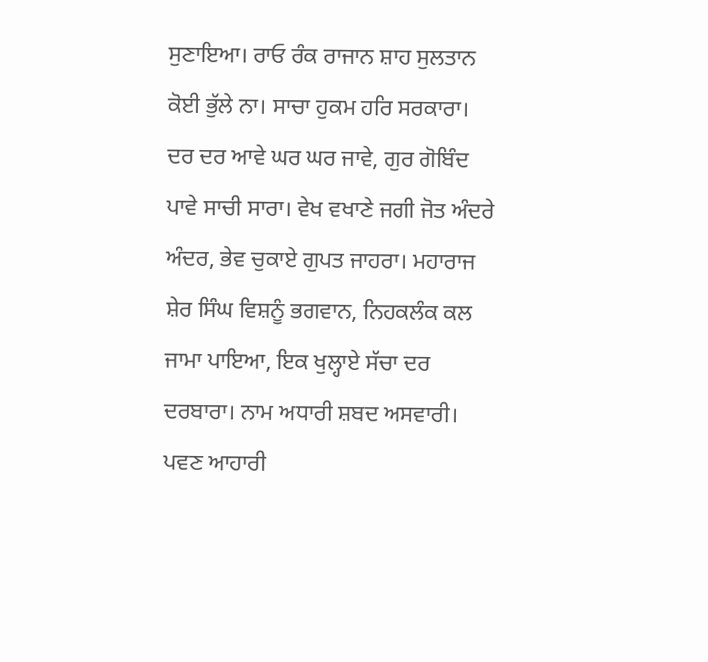ਸੁਣਾਇਆ। ਰਾਓ ਰੰਕ ਰਾਜਾਨ ਸ਼ਾਹ ਸੁਲਤਾਨ ਕੋਈ ਭੁੱਲੇ ਨਾ। ਸਾਚਾ ਹੁਕਮ ਹਰਿ ਸਰਕਾਰਾ। ਦਰ ਦਰ ਆਵੇ ਘਰ ਘਰ ਜਾਵੇ, ਗੁਰ ਗੋਬਿੰਦ ਪਾਵੇ ਸਾਚੀ ਸਾਰਾ। ਵੇਖ ਵਖਾਣੇ ਜਗੀ ਜੋਤ ਅੰਦਰੇ ਅੰਦਰ, ਭੇਵ ਚੁਕਾਏ ਗੁਪਤ ਜਾਹਰਾ। ਮਹਾਰਾਜ ਸ਼ੇਰ ਸਿੰਘ ਵਿਸ਼ਨੂੰ ਭਗਵਾਨ, ਨਿਹਕਲੰਕ ਕਲ ਜਾਮਾ ਪਾਇਆ, ਇਕ ਖੁਲ੍ਹਾਏ ਸੱਚਾ ਦਰ ਦਰਬਾਰਾ। ਨਾਮ ਅਧਾਰੀ ਸ਼ਬਦ ਅਸਵਾਰੀ। ਪਵਣ ਆਹਾਰੀ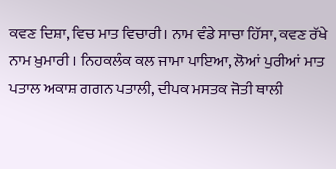ਕਵਣ ਦਿਸ਼ਾ, ਵਿਚ ਮਾਤ ਵਿਚਾਰੀ। ਨਾਮ ਵੰਡੇ ਸਾਚਾ ਹਿੱਸਾ, ਕਵਣ ਰੱਖੇ ਨਾਮ ਖ਼ੁਮਾਰੀ । ਨਿਹਕਲੰਕ ਕਲ ਜਾਮਾ ਪਾਇਆ, ਲੋਆਂ ਪੁਰੀਆਂ ਮਾਤ ਪਤਾਲ ਅਕਾਸ਼ ਗਗਨ ਪਤਾਲੀ, ਦੀਪਕ ਮਸਤਕ ਜੋਤੀ ਥਾਲੀ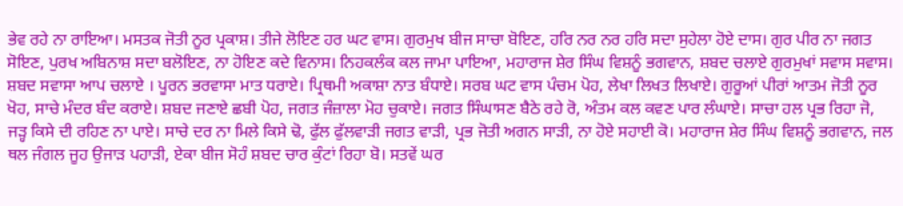ਭੇਵ ਰਹੇ ਨਾ ਰਾਇਆ। ਮਸਤਕ ਜੋਤੀ ਨੂਰ ਪ੍ਰਕਾਸ਼। ਤੀਜੇ ਲੋਇਣ ਹਰ ਘਟ ਵਾਸ। ਗੁਰਮੁਖ ਬੀਜ ਸਾਚਾ ਬੋਇਣ, ਹਰਿ ਨਰ ਨਰ ਹਰਿ ਸਦਾ ਸੁਹੇਲਾ ਹੋਏ ਦਾਸ। ਗੁਰ ਪੀਰ ਨਾ ਜਗਤ ਸੋਇਣ, ਪੁਰਖ ਅਬਿਨਾਸ਼ ਸਦਾ ਬਲੋਇਣ, ਨਾ ਹੋਇਣ ਕਦੇ ਵਿਨਾਸ। ਨਿਹਕਲੰਕ ਕਲ ਜਾਮਾ ਪਾਇਆ, ਮਹਾਰਾਜ ਸ਼ੇਰ ਸਿੰਘ ਵਿਸ਼ਨੂੰ ਭਗਵਾਨ, ਸ਼ਬਦ ਚਲਾਏ ਗੁਰਮੁਖਾਂ ਸਵਾਸ ਸਵਾਸ। ਸ਼ਬਦ ਸਵਾਸਾ ਆਪ ਚਲਾਏ । ਪੂਰਨ ਭਰਵਾਸਾ ਮਾਤ ਧਰਾਏ। ਪ੍ਰਿਥਮੀ ਅਕਾਸ਼ਾ ਨਾਤ ਬੰਧਾਏ। ਸਰਬ ਘਟ ਵਾਸ ਪੰਚਮ ਪੋਹ, ਲੇਖਾ ਲਿਖਤ ਲਿਖਾਏ। ਗੁਰੂਆਂ ਪੀਰਾਂ ਆਤਮ ਜੋਤੀ ਨੂਰ ਖੋਹ, ਸਾਚੇ ਮੰਦਰ ਬੰਦ ਕਰਾਏ। ਸ਼ਬਦ ਜਣਾਏ ਛਬੀ ਪੋਹ, ਜਗਤ ਜੰਜ਼ਾਲਾ ਮੋਹ ਚੁਕਾਏ। ਜਗਤ ਸਿੰਘਾਸਣ ਬੈਠੇ ਰਹੇ ਰੋ, ਅੰਤਮ ਕਲ ਕਵਣ ਪਾਰ ਲੰਘਾਏ। ਸਾਚਾ ਹਲ ਪ੍ਰਭ ਰਿਹਾ ਜੋ, ਜੜ੍ਹ ਕਿਸੇ ਦੀ ਰਹਿਣ ਨਾ ਪਾਏ। ਸਾਚੇ ਦਰ ਨਾ ਮਿਲੇ ਕਿਸੇ ਢੋ, ਫੁੱਲ ਫੁੱਲਵਾੜੀ ਜਗਤ ਵਾੜੀ, ਪ੍ਰਭ ਜੋਤੀ ਅਗਨ ਸਾੜੀ, ਨਾ ਹੋਏ ਸਹਾਈ ਕੋ। ਮਹਾਰਾਜ ਸ਼ੇਰ ਸਿੰਘ ਵਿਸ਼ਨੂੰ ਭਗਵਾਨ, ਜਲ ਥਲ ਜੰਗਲ ਜੂਹ ਉਜਾੜ ਪਹਾੜੀ, ਏਕਾ ਬੀਜ ਸੋਹੰ ਸ਼ਬਦ ਚਾਰ ਕੁੰਟਾਂ ਰਿਹਾ ਬੋ। ਸਤਵੇਂ ਘਰ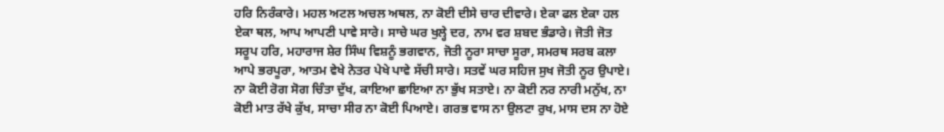ਹਰਿ ਨਿਰੰਕਾਰੇ। ਮਹਲ ਅਟਲ ਅਚਲ ਅਥਲ, ਨਾ ਕੋਈ ਦੀਸੇ ਚਾਰ ਦੀਵਾਰੇ। ਏਕਾ ਫਲ ਏਕਾ ਹਲ ਏਕਾ ਥਲ, ਆਪ ਆਪਣੀ ਪਾਵੇ ਸਾਰੇ। ਸਾਚੇ ਘਰ ਖੁਲ੍ਹੇ ਦਰ, ਨਾਮ ਵਰ ਸ਼ਬਦ ਭੰਡਾਰੇ। ਜੋਤੀ ਜੋਤ ਸਰੂਪ ਹਰਿ, ਮਹਾਰਾਜ ਸ਼ੇਰ ਸਿੰਘ ਵਿਸ਼ਨੂੰ ਭਗਵਾਨ, ਜੋਤੀ ਨੂਰਾ ਸਾਚਾ ਸੂਰਾ, ਸਮਰਥ ਸਰਬ ਕਲਾ ਆਪੇ ਭਰਪੂਰਾ, ਆਤਮ ਵੇਖੇ ਨੇਤਰ ਪੇਖੇ ਪਾਵੇ ਸੱਚੀ ਸਾਰੇ। ਸਤਵੇਂ ਘਰ ਸਹਿਜ ਸੁਖ ਜੋਤੀ ਨੂਰ ਉਪਾਏ। ਨਾ ਕੋਈ ਰੋਗ ਸੋਗ ਚਿੰਤਾ ਦੁੱਖ, ਕਾਇਆ ਛਾਇਆ ਨਾ ਭੁੱਖ ਸਤਾਏ। ਨਾ ਕੋਈ ਨਰ ਨਾਰੀ ਮਨੁੱਖ, ਨਾ ਕੋਈ ਮਾਤ ਰੱਖੇ ਕੁੱਖ, ਸਾਚਾ ਸੀਰ ਨਾ ਕੋਈ ਪਿਆਏ। ਗਰਭ ਵਾਸ ਨਾ ਉਲਟਾ ਰੁਖ, ਮਾਸ ਦਸ ਨਾ ਹੋਏ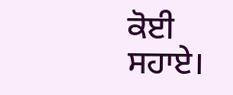ਕੋਈ ਸਹਾਏ।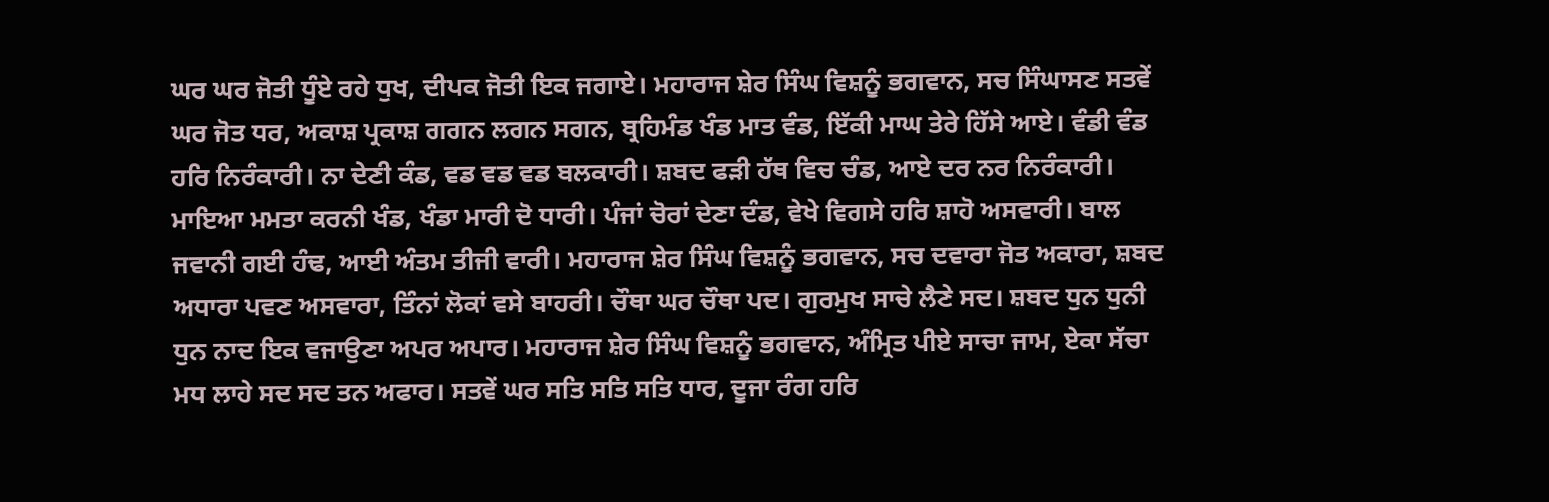ਘਰ ਘਰ ਜੋਤੀ ਧੂੰਏ ਰਹੇ ਧੁਖ, ਦੀਪਕ ਜੋਤੀ ਇਕ ਜਗਾਏ। ਮਹਾਰਾਜ ਸ਼ੇਰ ਸਿੰਘ ਵਿਸ਼ਨੂੰ ਭਗਵਾਨ, ਸਚ ਸਿੰਘਾਸਣ ਸਤਵੇਂ ਘਰ ਜੋਤ ਧਰ, ਅਕਾਸ਼ ਪ੍ਰਕਾਸ਼ ਗਗਨ ਲਗਨ ਸਗਨ, ਬ੍ਰਹਿਮੰਡ ਖੰਡ ਮਾਤ ਵੰਡ, ਇੱਕੀ ਮਾਘ ਤੇਰੇ ਹਿੱਸੇ ਆਏ। ਵੰਡੀ ਵੰਡ ਹਰਿ ਨਿਰੰਕਾਰੀ। ਨਾ ਦੇਣੀ ਕੰਡ, ਵਡ ਵਡ ਵਡ ਬਲਕਾਰੀ। ਸ਼ਬਦ ਫੜੀ ਹੱਥ ਵਿਚ ਚੰਡ, ਆਏ ਦਰ ਨਰ ਨਿਰੰਕਾਰੀ। ਮਾਇਆ ਮਮਤਾ ਕਰਨੀ ਖੰਡ, ਖੰਡਾ ਮਾਰੀ ਦੋ ਧਾਰੀ। ਪੰਜਾਂ ਚੋਰਾਂ ਦੇਣਾ ਦੰਡ, ਵੇਖੇ ਵਿਗਸੇ ਹਰਿ ਸ਼ਾਹੋ ਅਸਵਾਰੀ। ਬਾਲ ਜਵਾਨੀ ਗਈ ਹੰਢ, ਆਈ ਅੰਤਮ ਤੀਜੀ ਵਾਰੀ। ਮਹਾਰਾਜ ਸ਼ੇਰ ਸਿੰਘ ਵਿਸ਼ਨੂੰ ਭਗਵਾਨ, ਸਚ ਦਵਾਰਾ ਜੋਤ ਅਕਾਰਾ, ਸ਼ਬਦ ਅਧਾਰਾ ਪਵਣ ਅਸਵਾਰਾ, ਤਿੰਨਾਂ ਲੋਕਾਂ ਵਸੇ ਬਾਹਰੀ। ਚੌਥਾ ਘਰ ਚੌਥਾ ਪਦ। ਗੁਰਮੁਖ ਸਾਚੇ ਲੈਣੇ ਸਦ। ਸ਼ਬਦ ਧੁਨ ਧੁਨੀ ਧੁਨ ਨਾਦ ਇਕ ਵਜਾਉਣਾ ਅਪਰ ਅਪਾਰ। ਮਹਾਰਾਜ ਸ਼ੇਰ ਸਿੰਘ ਵਿਸ਼ਨੂੰ ਭਗਵਾਨ, ਅੰਮ੍ਰਿਤ ਪੀਏ ਸਾਚਾ ਜਾਮ, ਏਕਾ ਸੱਚਾ ਮਧ ਲਾਹੇ ਸਦ ਸਦ ਤਨ ਅਫਾਰ। ਸਤਵੇਂ ਘਰ ਸਤਿ ਸਤਿ ਸਤਿ ਧਾਰ, ਦੂਜਾ ਰੰਗ ਹਰਿ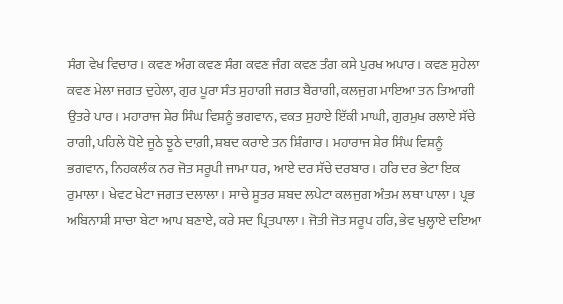ਸੰਗ ਵੇਖ ਵਿਚਾਰ। ਕਵਣ ਅੰਗ ਕਵਣ ਸੰਗ ਕਵਣ ਜੰਗ ਕਵਣ ਤੰਗ ਕਸੇ ਪੁਰਖ ਅਪਾਰ। ਕਵਣ ਸੁਹੇਲਾ ਕਵਣ ਮੇਲਾ ਜਗਤ ਦੁਹੇਲਾ, ਗੁਰ ਪੂਰਾ ਸੰਤ ਸੁਹਾਗੀ ਜਗਤ ਬੈਰਾਗੀ, ਕਲਜੁਗ ਮਾਇਆ ਤਨ ਤਿਆਗੀ ਉਤਰੇ ਪਾਰ। ਮਹਾਰਾਜ ਸ਼ੇਰ ਸਿੰਘ ਵਿਸ਼ਨੂੰ ਭਗਵਾਨ, ਵਕਤ ਸੁਹਾਏ ਇੱਕੀ ਮਾਘੀ, ਗੁਰਮੁਖ ਰਲਾਏ ਸੱਚੇ ਰਾਗੀ, ਪਹਿਲੇ ਧੋਏ ਜੂਠੇ ਝੂਠੇ ਦਾਗ਼ੀ, ਸ਼ਬਦ ਕਰਾਏ ਤਨ ਸ਼ਿੰਗਾਰ। ਮਹਾਰਾਜ ਸ਼ੇਰ ਸਿੰਘ ਵਿਸ਼ਨੂੰ ਭਗਵਾਨ, ਨਿਹਕਲੰਕ ਨਰ ਜੋਤ ਸਰੂਪੀ ਜਾਮਾ ਧਰ, ਆਏ ਦਰ ਸੱਚੇ ਦਰਬਾਰ। ਹਰਿ ਦਰ ਭੇਟਾ ਇਕ ਰੁਮਾਲਾ। ਖੇਵਟ ਖੇਟਾ ਜਗਤ ਦਲਾਲਾ। ਸਾਚੇ ਸੂਤਰ ਸ਼ਬਦ ਲਪੇਟਾ ਕਲਜੁਗ ਅੰਤਮ ਲਥਾ ਪਾਲਾ। ਪ੍ਰਭ ਅਬਿਨਾਸ਼ੀ ਸਾਚਾ ਬੇਟਾ ਆਪ ਬਣਾਏ, ਕਰੇ ਸਦ ਪ੍ਰਿਤਪਾਲਾ। ਜੋਤੀ ਜੋਤ ਸਰੂਪ ਹਰਿ, ਭੇਵ ਖੁਲ੍ਹਾਏ ਦਇਆ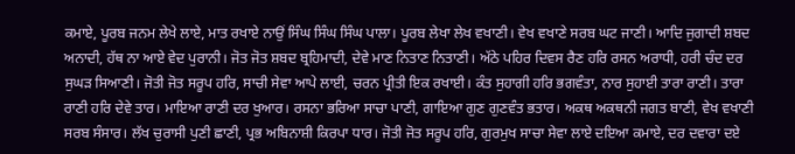ਕਮਾਏ, ਪੂਰਬ ਜਨਮ ਲੇਖੇ ਲਾਏ, ਮਾਤ ਰਖਾਏ ਨਾਉਂ ਸਿੰਘ ਸਿੰਘ ਸਿੰਘ ਪਾਲਾ। ਪੂਰਬ ਲੇਖਾ ਲੇਖ ਵਖਾਣੀ। ਵੇਖ ਵਖਾਣੇ ਸਰਬ ਘਟ ਜਾਣੀ। ਆਦਿ ਜੁਗਾਦੀ ਸ਼ਬਦ ਅਨਾਦੀ, ਹੱਥ ਨਾ ਆਏ ਵੇਦ ਪੁਰਾਨੀ। ਜੋਤ ਜੋਤ ਸ਼ਬਦ ਬ੍ਰਹਿਮਾਦੀ, ਦੇਵੇ ਮਾਣ ਨਿਤਾਣ ਨਿਤਾਣੀ। ਅੱਠੇ ਪਹਿਰ ਦਿਵਸ ਰੈਣ ਹਰਿ ਰਸਨ ਅਰਾਧੀ, ਹਰੀ ਚੰਦ ਦਰ ਸੁਘੜ ਸਿਆਣੀ। ਜੋਤੀ ਜੋਤ ਸਰੂਪ ਹਰਿ, ਸਾਚੀ ਸੇਵਾ ਆਪੇ ਲਾਈ, ਚਰਨ ਪ੍ਰੀਤੀ ਇਕ ਰਖਾਈ। ਕੰਤ ਸੁਹਾਗੀ ਹਰਿ ਭਗਵੰਤਾ, ਨਾਰ ਸੁਹਾਈ ਤਾਰਾ ਰਾਣੀ। ਤਾਰਾ ਰਾਣੀ ਹਰਿ ਦੇਵੇ ਤਾਰ। ਮਾਇਆ ਰਾਣੀ ਦਰ ਖੁਆਰ। ਰਸਨਾ ਭਰਿਆ ਸਾਚਾ ਪਾਣੀ, ਗਾਇਆ ਗੁਣ ਗੁਣਵੰਤ ਭਤਾਰ। ਅਕਥ ਅਕਥਨੀ ਜਗਤ ਬਾਣੀ, ਵੇਖ ਵਖਾਣੀ ਸਰਬ ਸੰਸਾਰ। ਲੱਖ ਚੁਰਾਸੀ ਪੁਣੀ ਛਾਣੀ, ਪ੍ਰਭ ਅਬਿਨਾਸ਼ੀ ਕਿਰਪਾ ਧਾਰ। ਜੋਤੀ ਜੋਤ ਸਰੂਪ ਹਰਿ, ਗੁਰਮੁਖ ਸਾਚਾ ਸੇਵਾ ਲਾਏ ਦਇਆ ਕਮਾਏ, ਦਰ ਦਵਾਰਾ ਦਏ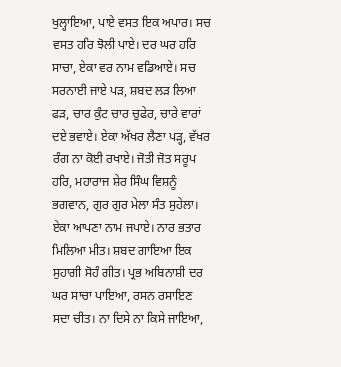ਖੁਲ੍ਹਾਇਆ, ਪਾਏ ਵਸਤ ਇਕ ਅਪਾਰ। ਸਚ ਵਸਤ ਹਰਿ ਝੋਲੀ ਪਾਏ। ਦਰ ਘਰ ਹਰਿ ਸਾਚਾ, ਏਕਾ ਵਰ ਨਾਮ ਵਡਿਆਏ। ਸਚ ਸਰਨਾਈ ਜਾਏ ਪੜ, ਸ਼ਬਦ ਲੜ ਲਿਆ ਫੜ, ਚਾਰ ਕੁੰਟ ਚਾਰ ਚੁਫੇਰ, ਚਾਰੇ ਵਾਰਾਂ ਦਏ ਭਵਾਏ। ਏਕਾ ਅੱਖਰ ਲੈਣਾ ਪੜ੍ਹ, ਵੱਖਰ ਰੰਗ ਨਾ ਕੋਈ ਰਖਾਏ। ਜੋਤੀ ਜੋਤ ਸਰੂਪ ਹਰਿ, ਮਹਾਰਾਜ ਸ਼ੇਰ ਸਿੰਘ ਵਿਸ਼ਨੂੰ ਭਗਵਾਨ, ਗੁਰ ਗੁਰ ਮੇਲਾ ਸੰਤ ਸੁਹੇਲਾ। ਏਕਾ ਆਪਣਾ ਨਾਮ ਜਪਾਏ। ਨਾਰ ਭਤਾਰ ਮਿਲਿਆ ਮੀਤ। ਸ਼ਬਦ ਗਾਇਆ ਇਕ ਸੁਹਾਗੀ ਸੋਹੰ ਗੀਤ। ਪ੍ਰਭ ਅਬਿਨਾਸ਼ੀ ਦਰ ਘਰ ਸਾਚਾ ਪਾਇਆ, ਰਸਨ ਰਸਾਇਣ ਸਦਾ ਚੀਤ। ਨਾ ਦਿਸੇ ਨਾ ਕਿਸੇ ਜਾਇਆ,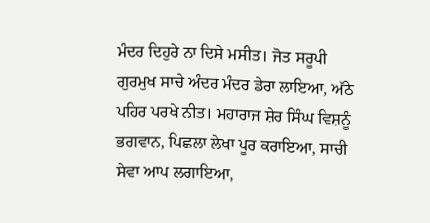ਮੰਦਰ ਦਿਹੁਰੇ ਨਾ ਦਿਸੇ ਮਸੀਤ। ਜੋਤ ਸਰੂਪੀ ਗੁਰਮੁਖ ਸਾਚੇ ਅੰਦਰ ਮੰਦਰ ਡੇਰਾ ਲਾਇਆ, ਅੱਠੇ ਪਹਿਰ ਪਰਖੇ ਨੀਤ। ਮਹਾਰਾਜ ਸ਼ੇਰ ਸਿੰਘ ਵਿਸ਼ਨੂੰ ਭਗਵਾਨ, ਪਿਛਲਾ ਲੇਖਾ ਪੂਰ ਕਰਾਇਆ, ਸਾਚੀ ਸੇਵਾ ਆਪ ਲਗਾਇਆ,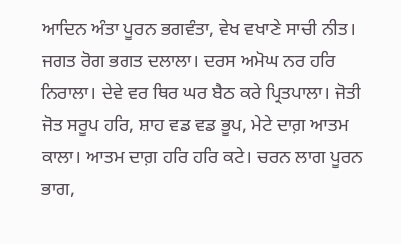ਆਦਿਨ ਅੰਤਾ ਪੂਰਨ ਭਗਵੰਤਾ, ਵੇਖ ਵਖਾਣੇ ਸਾਚੀ ਨੀਤ। ਜਗਤ ਰੋਗ ਭਗਤ ਦਲਾਲਾ। ਦਰਸ ਅਮੋਘ ਨਰ ਹਰਿ ਨਿਰਾਲਾ। ਦੇਵੇ ਵਰ ਥਿਰ ਘਰ ਬੈਠ ਕਰੇ ਪ੍ਰਿਤਪਾਲਾ। ਜੋਤੀ ਜੋਤ ਸਰੂਪ ਹਰਿ, ਸ਼ਾਹ ਵਡ ਵਡ ਭੂਪ, ਮੇਟੇ ਦਾਗ਼ ਆਤਮ ਕਾਲਾ। ਆਤਮ ਦਾਗ਼ ਹਰਿ ਹਰਿ ਕਟੇ। ਚਰਨ ਲਾਗ ਪੂਰਨ ਭਾਗ,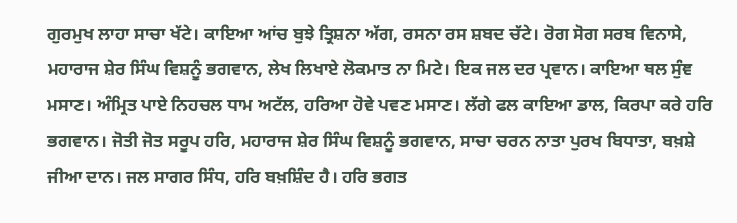ਗੁਰਮੁਖ ਲਾਹਾ ਸਾਚਾ ਖੱਟੇ। ਕਾਇਆ ਆਂਚ ਬੁਝੇ ਤ੍ਰਿਸ਼ਨਾ ਅੱਗ, ਰਸਨਾ ਰਸ ਸ਼ਬਦ ਚੱਟੇ। ਰੋਗ ਸੋਗ ਸਰਬ ਵਿਨਾਸੇ, ਮਹਾਰਾਜ ਸ਼ੇਰ ਸਿੰਘ ਵਿਸ਼ਨੂੰ ਭਗਵਾਨ, ਲੇਖ ਲਿਖਾਏ ਲੋਕਮਾਤ ਨਾ ਮਿਟੇ। ਇਕ ਜਲ ਦਰ ਪ੍ਰਵਾਨ। ਕਾਇਆ ਥਲ ਸੁੰਞ ਮਸਾਣ। ਅੰਮ੍ਰਿਤ ਪਾਏ ਨਿਹਚਲ ਧਾਮ ਅਟੱਲ, ਹਰਿਆ ਹੋਵੇ ਪਵਣ ਮਸਾਣ। ਲੱਗੇ ਫਲ ਕਾਇਆ ਡਾਲ, ਕਿਰਪਾ ਕਰੇ ਹਰਿ ਭਗਵਾਨ। ਜੋਤੀ ਜੋਤ ਸਰੂਪ ਹਰਿ, ਮਹਾਰਾਜ ਸ਼ੇਰ ਸਿੰਘ ਵਿਸ਼ਨੂੰ ਭਗਵਾਨ, ਸਾਚਾ ਚਰਨ ਨਾਤਾ ਪੁਰਖ ਬਿਧਾਤਾ, ਬਖ਼ਸ਼ੇ ਜੀਆ ਦਾਨ। ਜਲ ਸਾਗਰ ਸਿੰਧ, ਹਰਿ ਬਖ਼ਸ਼ਿੰਦ ਹੈ। ਹਰਿ ਭਗਤ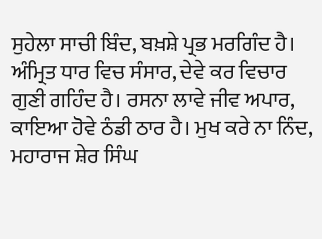ਸੁਹੇਲਾ ਸਾਚੀ ਬਿੰਦ, ਬਖ਼ਸ਼ੇ ਪ੍ਰਭ ਮਰਗਿੰਦ ਹੈ। ਅੰਮ੍ਰਿਤ ਧਾਰ ਵਿਚ ਸੰਸਾਰ, ਦੇਵੇ ਕਰ ਵਿਚਾਰ ਗੁਣੀ ਗਹਿੰਦ ਹੈ। ਰਸਨਾ ਲਾਵੇ ਜੀਵ ਅਪਾਰ, ਕਾਇਆ ਹੋਵੇ ਠੰਡੀ ਠਾਰ ਹੈ। ਮੁਖ ਕਰੇ ਨਾ ਨਿੰਦ, ਮਹਾਰਾਜ ਸ਼ੇਰ ਸਿੰਘ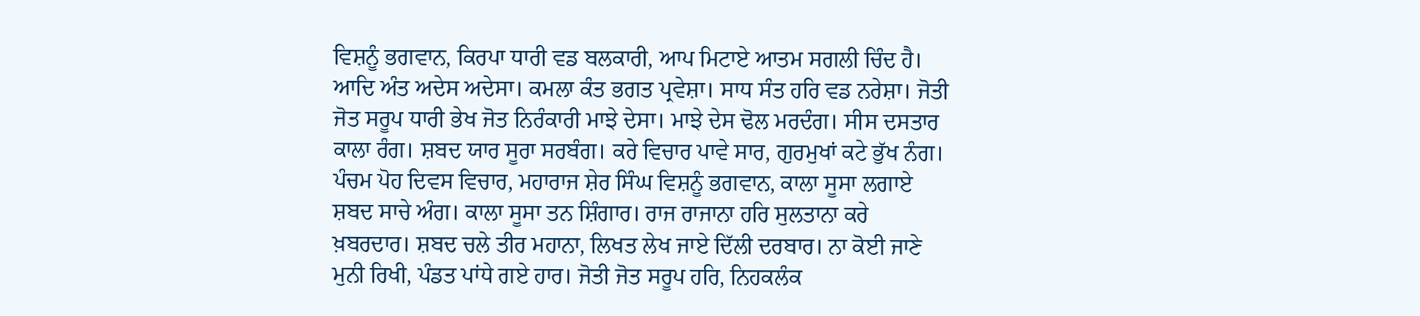ਵਿਸ਼ਨੂੰ ਭਗਵਾਨ, ਕਿਰਪਾ ਧਾਰੀ ਵਡ ਬਲਕਾਰੀ, ਆਪ ਮਿਟਾਏ ਆਤਮ ਸਗਲੀ ਚਿੰਦ ਹੈ। ਆਦਿ ਅੰਤ ਅਦੇਸ ਅਦੇਸਾ। ਕਮਲਾ ਕੰਤ ਭਗਤ ਪ੍ਰਵੇਸ਼ਾ। ਸਾਧ ਸੰਤ ਹਰਿ ਵਡ ਨਰੇਸ਼ਾ। ਜੋਤੀ ਜੋਤ ਸਰੂਪ ਧਾਰੀ ਭੇਖ ਜੋਤ ਨਿਰੰਕਾਰੀ ਮਾਝੇ ਦੇਸਾ। ਮਾਝੇ ਦੇਸ ਢੋਲ ਮਰਦੰਗ। ਸੀਸ ਦਸਤਾਰ ਕਾਲਾ ਰੰਗ। ਸ਼ਬਦ ਯਾਰ ਸੂਰਾ ਸਰਬੰਗ। ਕਰੇ ਵਿਚਾਰ ਪਾਵੇ ਸਾਰ, ਗੁਰਮੁਖਾਂ ਕਟੇ ਭੁੱਖ ਨੰਗ। ਪੰਚਮ ਪੋਹ ਦਿਵਸ ਵਿਚਾਰ, ਮਹਾਰਾਜ ਸ਼ੇਰ ਸਿੰਘ ਵਿਸ਼ਨੂੰ ਭਗਵਾਨ, ਕਾਲਾ ਸੂਸਾ ਲਗਾਏ ਸ਼ਬਦ ਸਾਚੇ ਅੰਗ। ਕਾਲਾ ਸੂਸਾ ਤਨ ਸ਼ਿੰਗਾਰ। ਰਾਜ ਰਾਜਾਨਾ ਹਰਿ ਸੁਲਤਾਨਾ ਕਰੇ ਖ਼ਬਰਦਾਰ। ਸ਼ਬਦ ਚਲੇ ਤੀਰ ਮਹਾਨਾ, ਲਿਖਤ ਲੇਖ ਜਾਏ ਦਿੱਲੀ ਦਰਬਾਰ। ਨਾ ਕੋਈ ਜਾਣੇ ਮੁਨੀ ਰਿਖੀ, ਪੰਡਤ ਪਾਂਧੇ ਗਏ ਹਾਰ। ਜੋਤੀ ਜੋਤ ਸਰੂਪ ਹਰਿ, ਨਿਹਕਲੰਕ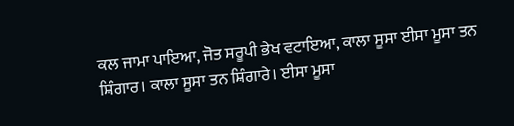ਕਲ ਜਾਮਾ ਪਾਇਆ, ਜੋਤ ਸਰੂਪੀ ਭੇਖ ਵਟਾਇਆ, ਕਾਲਾ ਸੂਸਾ ਈਸਾ ਮੂਸਾ ਤਨ ਸ਼ਿੰਗਾਰ। ਕਾਲਾ ਸੂਸਾ ਤਨ ਸ਼ਿੰਗਾਰੇ। ਈਸਾ ਮੂਸਾ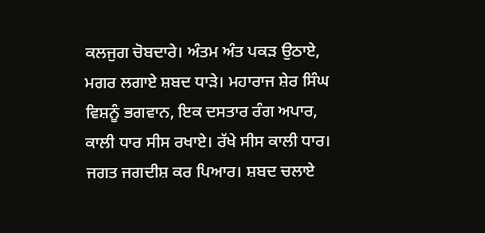ਕਲਜੁਗ ਚੋਬਦਾਰੇ। ਅੰਤਮ ਅੰਤ ਪਕੜ ਉਠਾਏ, ਮਗਰ ਲਗਾਏ ਸ਼ਬਦ ਧਾੜੇ। ਮਹਾਰਾਜ ਸ਼ੇਰ ਸਿੰਘ ਵਿਸ਼ਨੂੰ ਭਗਵਾਨ, ਇਕ ਦਸਤਾਰ ਰੰਗ ਅਪਾਰ, ਕਾਲੀ ਧਾਰ ਸੀਸ ਰਖਾਏ। ਰੱਖੇ ਸੀਸ ਕਾਲੀ ਧਾਰ। ਜਗਤ ਜਗਦੀਸ਼ ਕਰ ਪਿਆਰ। ਸ਼ਬਦ ਚਲਾਏ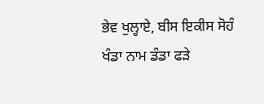ਭੇਵ ਖੁਲ੍ਹਾਏ, ਬੀਸ ਇਕੀਸ ਸੋਹੰ ਖੰਡਾ ਨਾਮ ਡੰਡਾ ਫੜੇ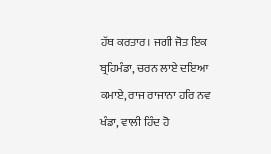ਹੱਥ ਕਰਤਾਰ। ਜਗੀ ਜੋਤ ਇਕ ਬ੍ਰਹਿਮੰਡਾ, ਚਰਨ ਲਾਏ ਦਇਆ ਕਮਾਏ, ਰਾਜ ਰਾਜਾਨਾ ਹਰਿ ਨਵ ਖੰਡਾ, ਵਾਲੀ ਹਿੰਦ ਹੋ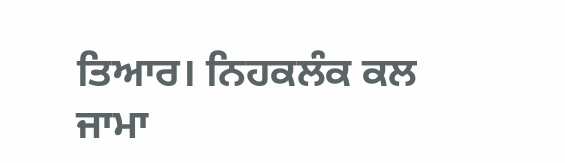ਤਿਆਰ। ਨਿਹਕਲੰਕ ਕਲ ਜਾਮਾ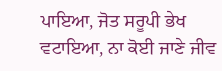ਪਾਇਆ, ਜੋਤ ਸਰੂਪੀ ਭੇਖ ਵਟਾਇਆ, ਨਾ ਕੋਈ ਜਾਣੇ ਜੀਵ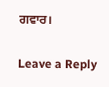ਗਵਾਰ।

Leave a Reply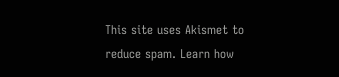This site uses Akismet to reduce spam. Learn how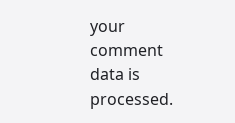your comment data is processed.